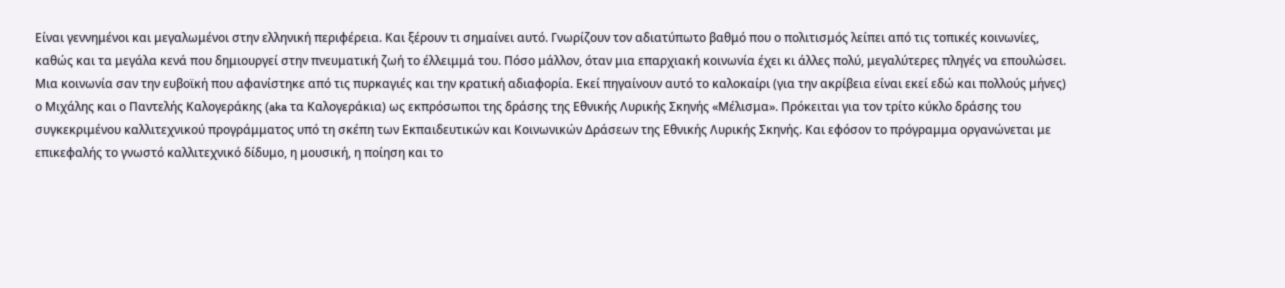Είναι γεννημένοι και μεγαλωμένοι στην ελληνική περιφέρεια. Και ξέρουν τι σημαίνει αυτό. Γνωρίζουν τον αδιατύπωτο βαθμό που ο πολιτισμός λείπει από τις τοπικές κοινωνίες, καθώς και τα μεγάλα κενά που δημιουργεί στην πνευματική ζωή το έλλειμμά του. Πόσο μάλλον, όταν μια επαρχιακή κοινωνία έχει κι άλλες πολύ, μεγαλύτερες πληγές να επουλώσει. Μια κοινωνία σαν την ευβοϊκή που αφανίστηκε από τις πυρκαγιές και την κρατική αδιαφορία. Εκεί πηγαίνουν αυτό το καλοκαίρι (για την ακρίβεια είναι εκεί εδώ και πολλούς μήνες) ο Μιχάλης και ο Παντελής Καλογεράκης (aka τα Καλογεράκια) ως εκπρόσωποι της δράσης της Εθνικής Λυρικής Σκηνής «Μέλισμα». Πρόκειται για τον τρίτο κύκλο δράσης του συγκεκριμένου καλλιτεχνικού προγράμματος υπό τη σκέπη των Εκπαιδευτικών και Κοινωνικών Δράσεων της Εθνικής Λυρικής Σκηνής. Και εφόσον το πρόγραμμα οργανώνεται με επικεφαλής το γνωστό καλλιτεχνικό δίδυμο, η μουσική, η ποίηση και το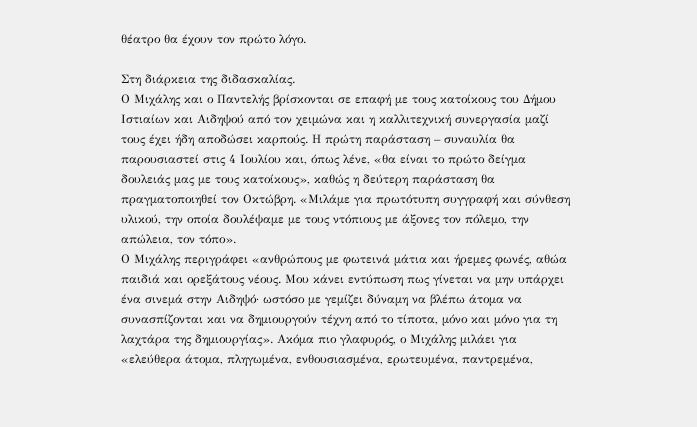θέατρο θα έχουν τον πρώτο λόγο.

Στη διάρκεια της διδασκαλίας.
Ο Μιχάλης και ο Παντελής βρίσκονται σε επαφή με τους κατοίκους του Δήμου Ιστιαίων και Αιδηψού από τον χειμώνα και η καλλιτεχνική συνεργασία μαζί τους έχει ήδη αποδώσει καρπούς. Η πρώτη παράσταση – συναυλία θα παρουσιαστεί στις 4 Ιουλίου και, όπως λένε, «θα είναι το πρώτο δείγμα δουλειάς μας με τους κατοίκους», καθώς η δεύτερη παράσταση θα πραγματοποιηθεί τον Οκτώβρη. «Μιλάμε για πρωτότυπη συγγραφή και σύνθεση υλικού, την οποία δουλέψαμε με τους ντόπιους με άξονες τον πόλεμο, την απώλεια, τον τόπο».
Ο Μιχάλης περιγράφει «ανθρώπους με φωτεινά μάτια και ήρεμες φωνές, αθώα παιδιά και ορεξάτους νέους. Μου κάνει εντύπωση πως γίνεται να μην υπάρχει ένα σινεμά στην Αιδηψό· ωστόσο με γεμίζει δύναμη να βλέπω άτομα να συνασπίζονται και να δημιουργούν τέχνη από το τίποτα, μόνο και μόνο για τη λαχτάρα της δημιουργίας». Ακόμα πιο γλαφυρός, ο Μιχάλης μιλάει για «ελεύθερα άτομα, πληγωμένα, ενθουσιασμένα, ερωτευμένα, παντρεμένα,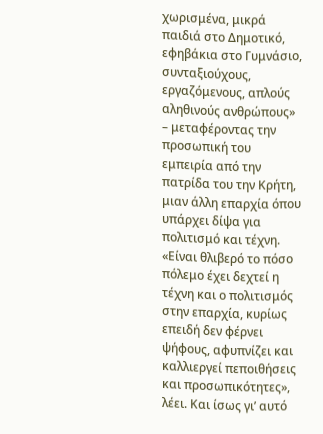χωρισμένα, μικρά παιδιά στο Δημοτικό, εφηβάκια στο Γυμνάσιο, συνταξιούχους, εργαζόμενους, απλούς αληθινούς ανθρώπους» – μεταφέροντας την προσωπική του εμπειρία από την πατρίδα του την Κρήτη, μιαν άλλη επαρχία όπου υπάρχει δίψα για πολιτισμό και τέχνη. «Είναι θλιβερό το πόσο πόλεμο έχει δεχτεί η τέχνη και ο πολιτισμός στην επαρχία, κυρίως επειδή δεν φέρνει ψήφους, αφυπνίζει και καλλιεργεί πεποιθήσεις και προσωπικότητες», λέει. Και ίσως γι’ αυτό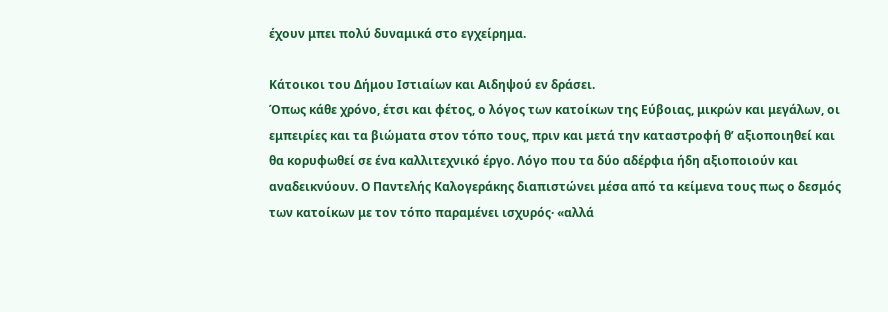έχουν μπει πολύ δυναμικά στο εγχείρημα.

Κάτοικοι του Δήμου Ιστιαίων και Αιδηψού εν δράσει.
Όπως κάθε χρόνο, έτσι και φέτος, ο λόγος των κατοίκων της Εύβοιας, μικρών και μεγάλων, οι εμπειρίες και τα βιώματα στον τόπο τους, πριν και μετά την καταστροφή θ’ αξιοποιηθεί και θα κορυφωθεί σε ένα καλλιτεχνικό έργο. Λόγο που τα δύο αδέρφια ήδη αξιοποιούν και αναδεικνύουν. Ο Παντελής Καλογεράκης διαπιστώνει μέσα από τα κείμενα τους πως ο δεσμός των κατοίκων με τον τόπο παραμένει ισχυρός· «αλλά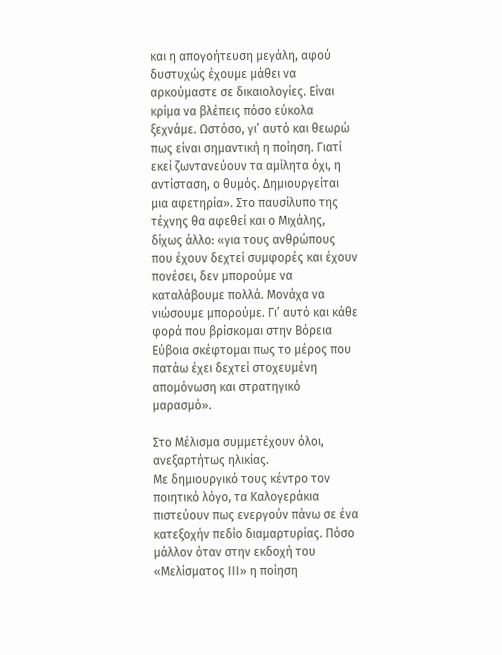και η απογοήτευση μεγάλη, αφού δυστυχώς έχουμε μάθει να αρκούμαστε σε δικαιολογίες. Είναι κρίμα να βλέπεις πόσο εύκολα ξεχνάμε. Ωστόσο, γι’ αυτό και θεωρώ πως είναι σημαντική η ποίηση. Γιατί εκεί ζωντανεύουν τα αμίλητα όχι, η αντίσταση, ο θυμός. Δημιουργείται μια αφετηρία». Στο παυσίλυπο της τέχνης θα αφεθεί και ο Μιχάλης, δίχως άλλο: «για τους ανθρώπους που έχουν δεχτεί συμφορές και έχουν πονέσει, δεν μπορούμε να καταλάβουμε πολλά. Μονάχα να νιώσουμε μπορούμε. Γι’ αυτό και κάθε φορά που βρίσκομαι στην Βόρεια Εύβοια σκέφτομαι πως το μέρος που πατάω έχει δεχτεί στοχευμένη απομόνωση και στρατηγικό μαρασμό».

Στο Μέλισμα συμμετέχουν όλοι, ανεξαρτήτως ηλικίας.
Με δημιουργικό τους κέντρο τον ποιητικό λόγο, τα Καλογεράκια πιστεύουν πως ενεργούν πάνω σε ένα κατεξοχήν πεδίο διαμαρτυρίας. Πόσο μάλλον όταν στην εκδοχή του «Μελίσματος ΙΙΙ» η ποίηση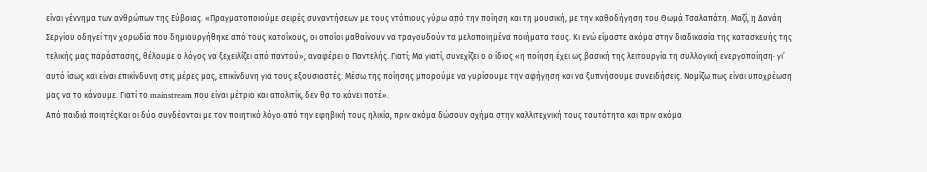είναι γέννημα των ανθρώπων της Εύβοιας. «Πραγματοποιούμε σειρές συναντήσεων με τους ντόπιους γύρω από την ποίηση και τη μουσική, με την καθοδήγηση του Θωμά Τσαλαπάτη. Μαζί, η Δανάη Σεργίου οδηγεί την χορωδία που δημιουργήθηκε από τους κατοίκους, οι οποίοι μαθαίνουν να τραγουδούν τα μελοποιημένα ποιήματα τους. Κι ενώ είμαστε ακόμα στην διαδικασία της κατασκευής της τελικής μας παράστασης, θέλουμε ο λόγος να ξεχειλίζει από παντού», αναφέρει ο Παντελής. Γιατί; Μα γιατί, συνεχίζει ο ο ίδιος «η ποίηση έχει ως βασική της λειτουργία τη συλλογική ενεργοποίηση· γι’ αυτό ίσως και είναι επικίνδυνη στις μέρες μας, επικίνδυνη για τους εξουσιαστές. Μέσω της ποίησης μπορούμε να γυρίσουμε την αφήγηση και να ξυπνήσουμε συνειδήσεις. Νομίζω πως είναι υποχρέωση μας να το κάνουμε. Γιατί το mainstream που είναι μέτριο και απολιτίκ, δεν θα το κάνει ποτέ».
Από παιδιά ποιητέςΚαι οι δύο συνδέονται με τον ποιητικό λόγο από την εφηβική τους ηλικία, πριν ακόμα δώσουν σχήμα στην καλλιτεχνική τους ταυτότητα και πριν ακόμα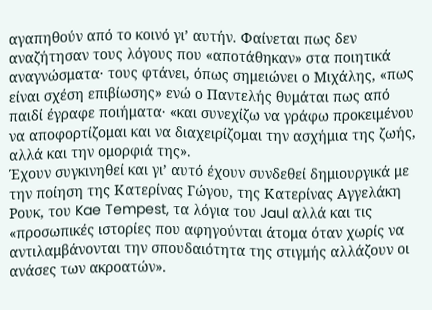αγαπηθούν από το κοινό γι’ αυτήν. Φαίνεται πως δεν αναζήτησαν τους λόγους που «αποτάθηκαν» στα ποιητικά αναγνώσματα· τους φτάνει, όπως σημειώνει ο Μιχάλης, «πως είναι σχέση επιβίωσης» ενώ ο Παντελής θυμάται πως από παιδί έγραφε ποιήματα· «και συνεχίζω να γράφω προκειμένου να αποφορτίζομαι και να διαχειρίζομαι την ασχήμια της ζωής, αλλά και την ομορφιά της».
Έχουν συγκινηθεί και γι’ αυτό έχουν συνδεθεί δημιουργικά με την ποίηση της Κατερίνας Γώγου, της Κατερίνας Αγγελάκη Ρουκ, του Kae Tempest, τα λόγια του Jaul αλλά και τις «προσωπικές ιστορίες που αφηγούνται άτομα όταν χωρίς να αντιλαμβάνονται την σπουδαιότητα της στιγμής αλλάζουν οι ανάσες των ακροατών».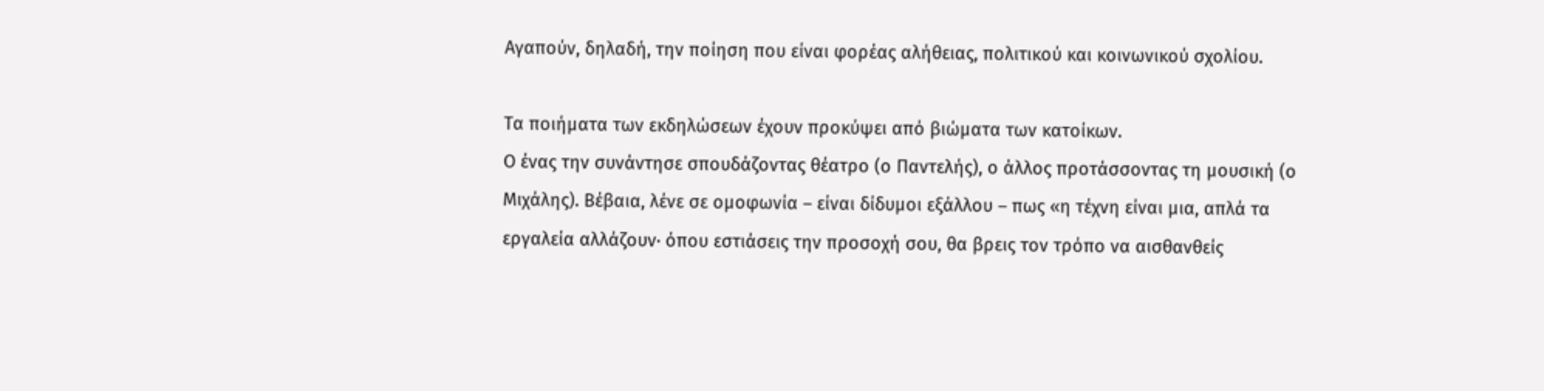Αγαπούν, δηλαδή, την ποίηση που είναι φορέας αλήθειας, πολιτικού και κοινωνικού σχολίου.

Τα ποιήματα των εκδηλώσεων έχουν προκύψει από βιώματα των κατοίκων.
Ο ένας την συνάντησε σπουδάζοντας θέατρο (ο Παντελής), ο άλλος προτάσσοντας τη μουσική (ο Μιχάλης). Βέβαια, λένε σε ομοφωνία – είναι δίδυμοι εξάλλου – πως «η τέχνη είναι μια, απλά τα εργαλεία αλλάζουν· όπου εστιάσεις την προσοχή σου, θα βρεις τον τρόπο να αισθανθείς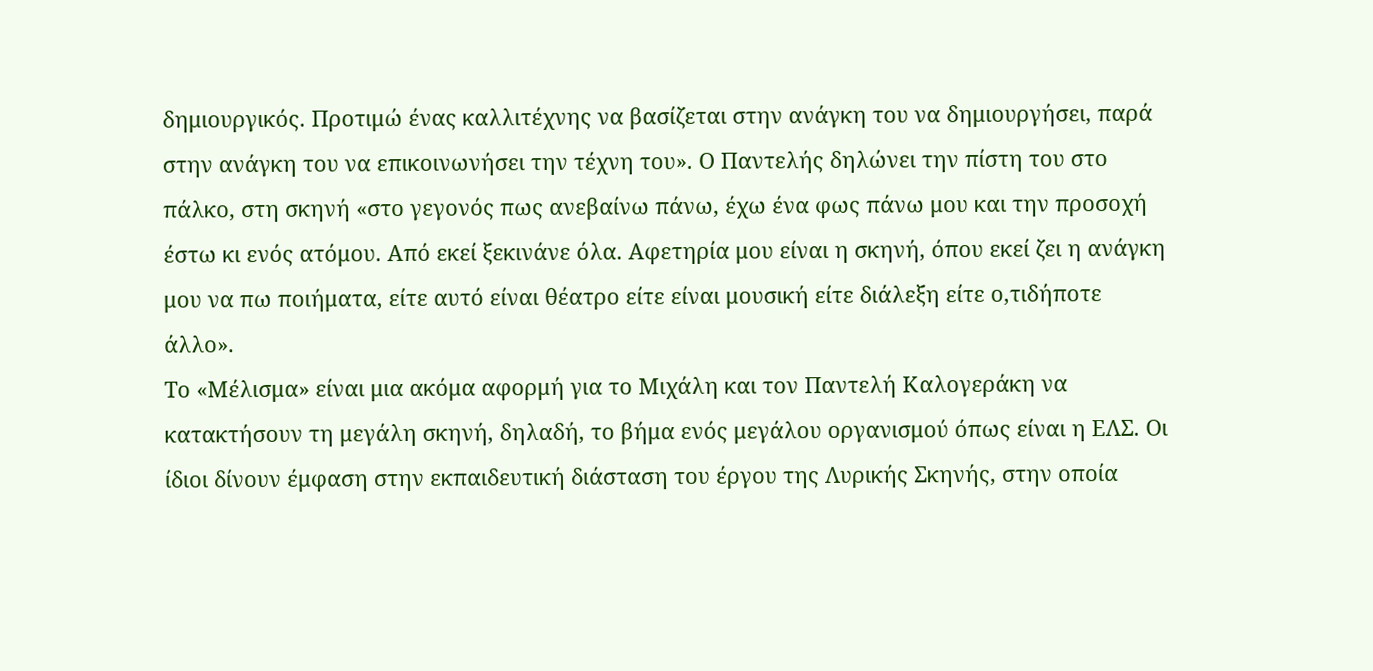δημιουργικός. Προτιμώ ένας καλλιτέχνης να βασίζεται στην ανάγκη του να δημιουργήσει, παρά στην ανάγκη του να επικοινωνήσει την τέχνη του». Ο Παντελής δηλώνει την πίστη του στο πάλκο, στη σκηνή «στο γεγονός πως ανεβαίνω πάνω, έχω ένα φως πάνω μου και την προσοχή έστω κι ενός ατόμου. Από εκεί ξεκινάνε όλα. Αφετηρία μου είναι η σκηνή, όπου εκεί ζει η ανάγκη μου να πω ποιήματα, είτε αυτό είναι θέατρο είτε είναι μουσική είτε διάλεξη είτε ο,τιδήποτε άλλο».
Το «Μέλισμα» είναι μια ακόμα αφορμή για το Μιχάλη και τον Παντελή Καλογεράκη να κατακτήσουν τη μεγάλη σκηνή, δηλαδή, το βήμα ενός μεγάλου οργανισμού όπως είναι η ΕΛΣ. Οι ίδιοι δίνουν έμφαση στην εκπαιδευτική διάσταση του έργου της Λυρικής Σκηνής, στην οποία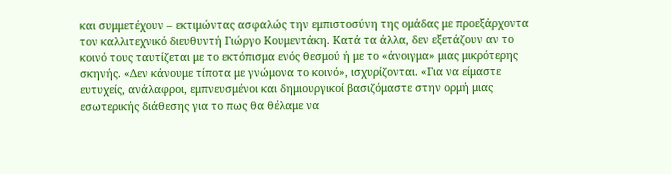και συμμετέχουν – εκτιμώντας ασφαλώς την εμπιστοσύνη της ομάδας με προεξάρχοντα τον καλλιτεχνικό διευθυντή Γιώργο Κουμεντάκη. Κατά τα άλλα, δεν εξετάζουν αν το κοινό τους ταυτίζεται με το εκτόπισμα ενός θεσμού ή με το «άνοιγμα» μιας μικρότερης σκηνής. «Δεν κάνουμε τίποτα με γνώμονα το κοινό», ισχυρίζονται. «Για να είμαστε ευτυχείς, ανάλαφροι, εμπνευσμένοι και δημιουργικοί βασιζόμαστε στην ορμή μιας εσωτερικής διάθεσης για το πως θα θέλαμε να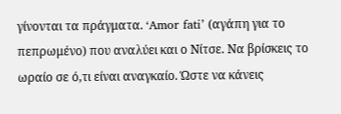γίνονται τα πράγματα. ‘Amor fati’ (αγάπη για το πεπρωμένο) που αναλύει και ο Νίτσε. Να βρίσκεις το ωραίο σε ό,τι είναι αναγκαίο. Ώστε να κάνεις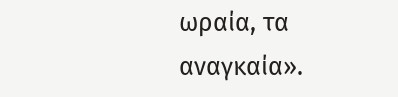ωραία, τα αναγκαία».